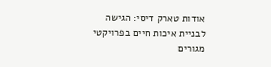אודות טארק דיסי: הגישה לבניית איכות חיים בפרויקטי מגורים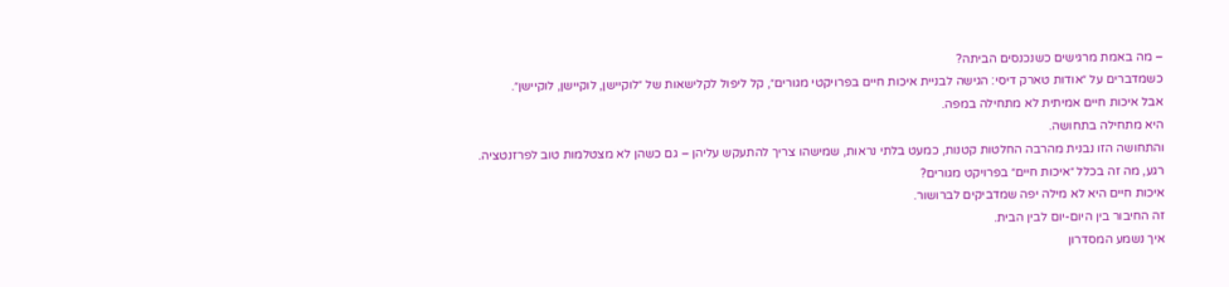– מה באמת מרגישים כשנכנסים הביתה?
כשמדברים על ״אודות טארק דיסי: הגישה לבניית איכות חיים בפרויקטי מגורים״, קל ליפול לקלישאות של ״לוקיישן, לוקיישן, לוקיישן״.
אבל איכות חיים אמיתית לא מתחילה במפה.
היא מתחילה בתחושה.
והתחושה הזו נבנית מהרבה החלטות קטנות, כמעט בלתי נראות, שמישהו צריך להתעקש עליהן – גם כשהן לא מצטלמות טוב לפרזנטציה.
רגע, מה זה בכלל ״איכות חיים״ בפרויקט מגורים?
איכות חיים היא לא מילה יפה שמדביקים לברושור.
זה החיבור בין היום-יום לבין הבית.
איך נשמע המסדרון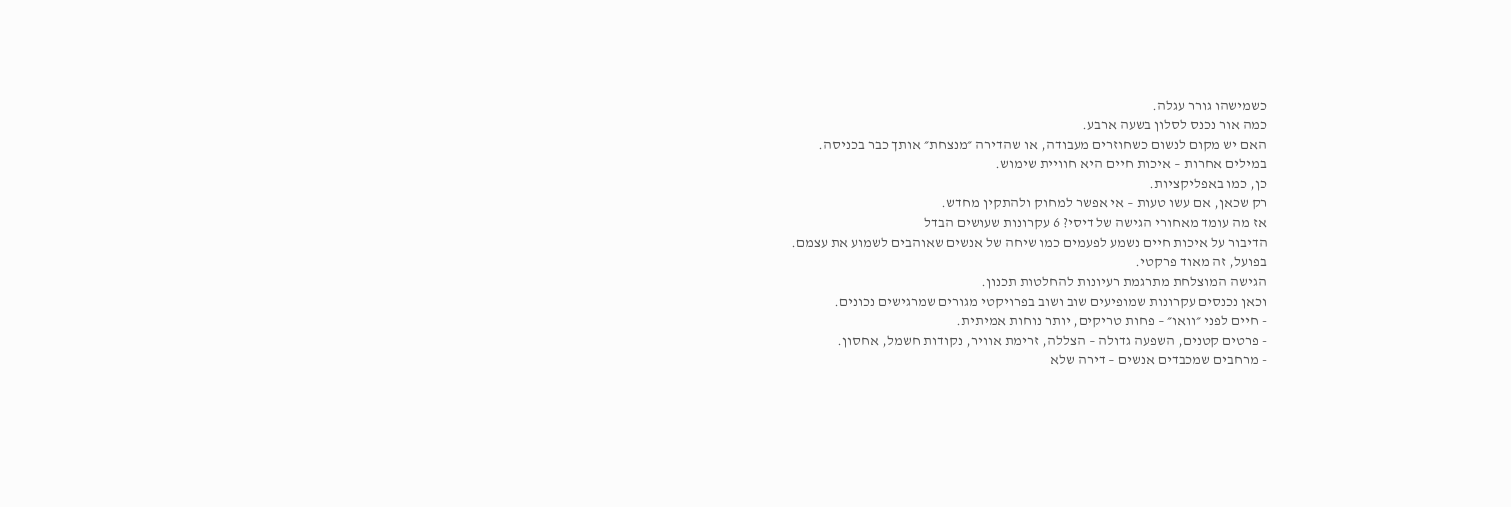כשמישהו גורר עגלה.
כמה אור נכנס לסלון בשעה ארבע.
האם יש מקום לנשום כשחוזרים מעבודה, או שהדירה ״מנצחת״ אותך כבר בכניסה.
במילים אחרות – איכות חיים היא חוויית שימוש.
כן, כמו באפליקציות.
רק שכאן, אם עשו טעות – אי אפשר למחוק ולהתקין מחדש.
אז מה עומד מאחורי הגישה של דיסי? 6 עקרונות שעושים הבדל
הדיבור על איכות חיים נשמע לפעמים כמו שיחה של אנשים שאוהבים לשמוע את עצמם.
בפועל, זה מאוד פרקטי.
הגישה המוצלחת מתרגמת רעיונות להחלטות תכנון.
וכאן נכנסים עקרונות שמופיעים שוב ושוב בפרויקטי מגורים שמרגישים נכונים.
- חיים לפני ״וואו״ – פחות טריקים, יותר נוחות אמיתית.
- פרטים קטנים, השפעה גדולה – הצללה, זרימת אוויר, נקודות חשמל, אחסון.
- מרחבים שמכבדים אנשים – דירה שלא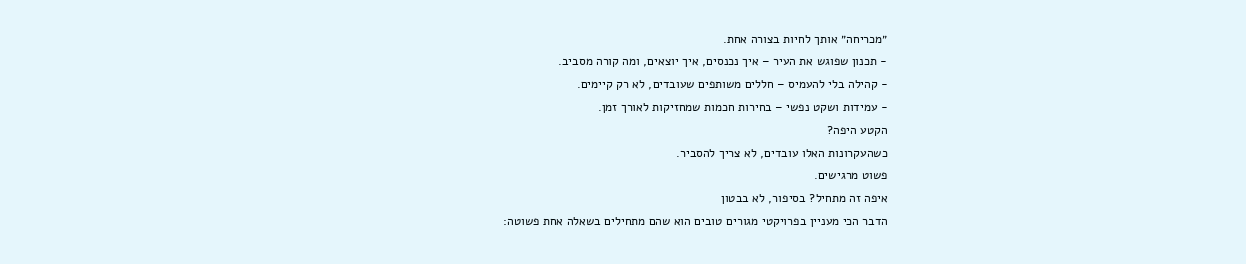״מכריחה״ אותך לחיות בצורה אחת.
- תכנון שפוגש את העיר – איך נכנסים, איך יוצאים, ומה קורה מסביב.
- קהילה בלי להעמיס – חללים משותפים שעובדים, לא רק קיימים.
- עמידות ושקט נפשי – בחירות חכמות שמחזיקות לאורך זמן.
הקטע היפה?
כשהעקרונות האלו עובדים, לא צריך להסביר.
פשוט מרגישים.
איפה זה מתחיל? בסיפור, לא בבטון
הדבר הכי מעניין בפרויקטי מגורים טובים הוא שהם מתחילים בשאלה אחת פשוטה: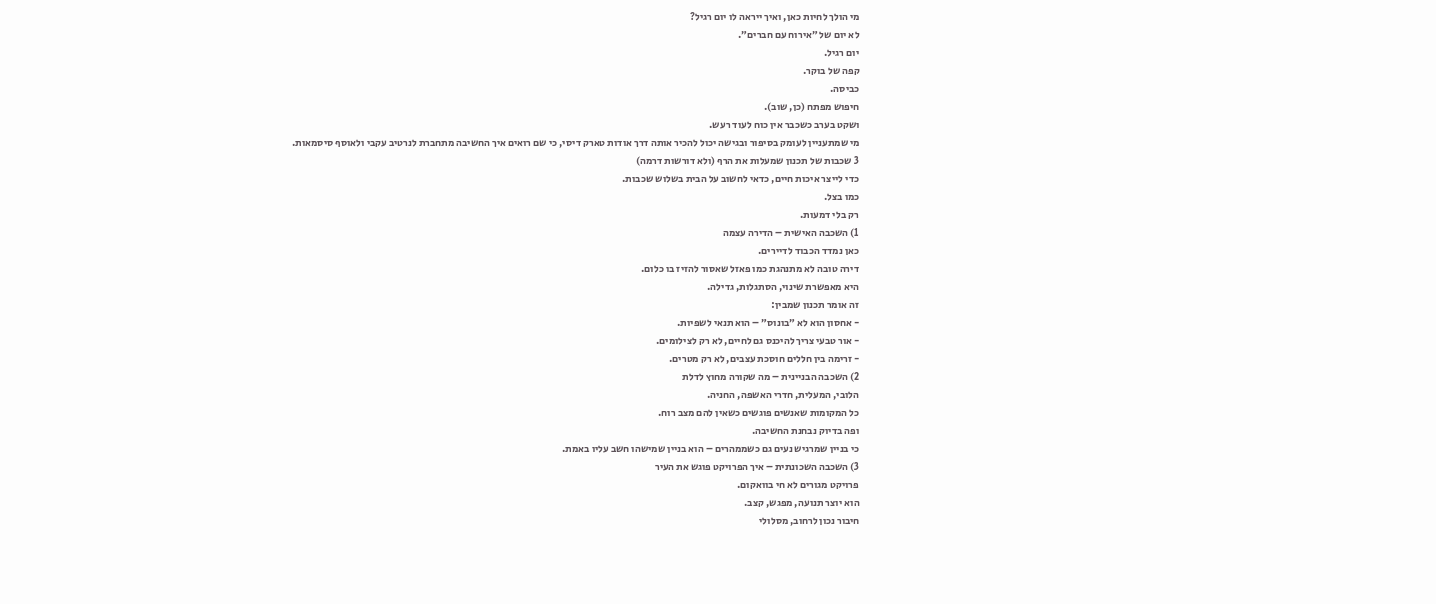מי הולך לחיות כאן, ואיך ייראה לו יום רגיל?
לא יום של ״אירוח עם חברים״.
יום רגיל.
קפה של בוקר.
כביסה.
חיפוש מפתח (כן, שוב).
ושקט בערב כשכבר אין כוח לעוד רעש.
מי שמתעניין לעומק בסיפור ובגישה יכול להכיר אותה דרך אודות טארק דיסי, כי שם רואים איך החשיבה מתחברת לנרטיב עקבי ולאוסף סיסמאות.
3 שכבות של תכנון שמעלות את הרף (ולא דורשות דרמה)
כדי לייצר איכות חיים, כדאי לחשוב על הבית בשלוש שכבות.
כמו בצל.
רק בלי דמעות.
1) השכבה האישית – הדירה עצמה
כאן נמדד הכבוד לדיירים.
דירה טובה לא מתנהגת כמו פאזל שאסור להזיז בו כלום.
היא מאפשרת שינוי, הסתגלות, גדילה.
זה אומר תכנון שמבין:
- אחסון הוא לא ״בונוס״ – הוא תנאי לשפיות.
- אור טבעי צריך להיכנס גם לחיים, לא רק לצילומים.
- זרימה בין חללים חוסכת עצבים, לא רק מטרים.
2) השכבה הבניינית – מה שקורה מחוץ לדלת
הלובי, המעלית, חדרי האשפה, החניה.
כל המקומות שאנשים פוגשים כשאין להם מצב רוח.
ופה בדיוק נבחנת החשיבה.
כי בניין שמרגיש נעים גם כשממהרים – הוא בניין שמישהו חשב עליו באמת.
3) השכבה השכונתית – איך הפרויקט פוגש את העיר
פרויקט מגורים לא חי בוואקום.
הוא יוצר תנועה, מפגש, קצב.
חיבור נכון לרחוב, מסלולי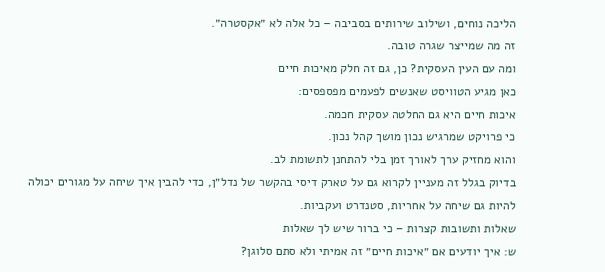הליכה נוחים, ושילוב שירותים בסביבה – כל אלה לא ״אקסטרה״.
זה מה שמייצר שגרה טובה.
ומה עם העין העסקית? כן, גם זה חלק מאיכות חיים
כאן מגיע הטוויסט שאנשים לפעמים מפספסים:
איכות חיים היא גם החלטה עסקית חכמה.
כי פרויקט שמרגיש נכון מושך קהל נכון.
והוא מחזיק ערך לאורך זמן בלי להתחנן לתשומת לב.
בדיוק בגלל זה מעניין לקרוא גם על טארק דיסי בהקשר של נדל״ן, כדי להבין איך שיחה על מגורים יכולה להיות גם שיחה על אחריות, סטנדרט ועקביות.
שאלות ותשובות קצרות – כי ברור שיש לך שאלות
ש: איך יודעים אם ״איכות חיים״ זה אמיתי ולא סתם סלוגן?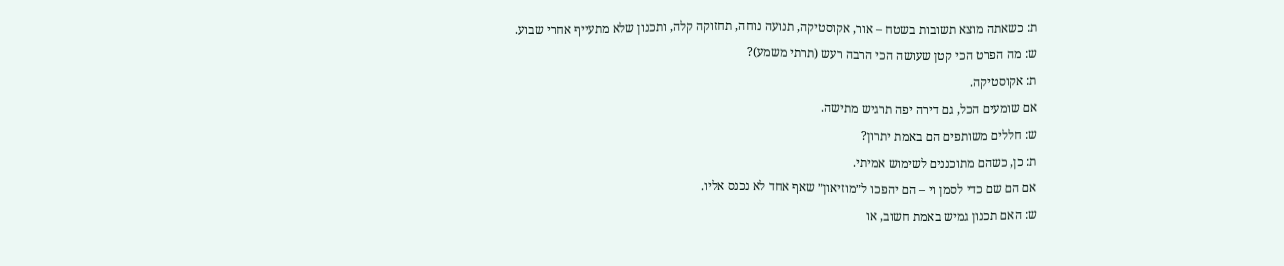ת: כשאתה מוצא תשובות בשטח – אור, אקוסטיקה, תנועה נוחה, תחזוקה קלה, ותכנון שלא מתעייף אחרי שבוע.
ש: מה הפרט הכי קטן שעושה הכי הרבה רעש (תרתי משמע)?
ת: אקוסטיקה.
אם שומעים הכל, גם דירה יפה תרגיש מתישה.
ש: חללים משותפים הם באמת יתרון?
ת: כן, כשהם מתוכננים לשימוש אמיתי.
אם הם שם כדי לסמן וי – הם יהפכו ל״מוזיאון״ שאף אחד לא נכנס אליו.
ש: האם תכנון גמיש באמת חשוב, או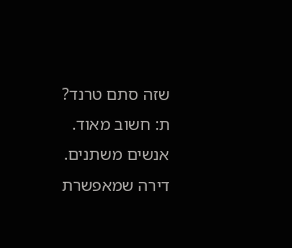שזה סתם טרנד?
ת: חשוב מאוד.
אנשים משתנים.
דירה שמאפשרת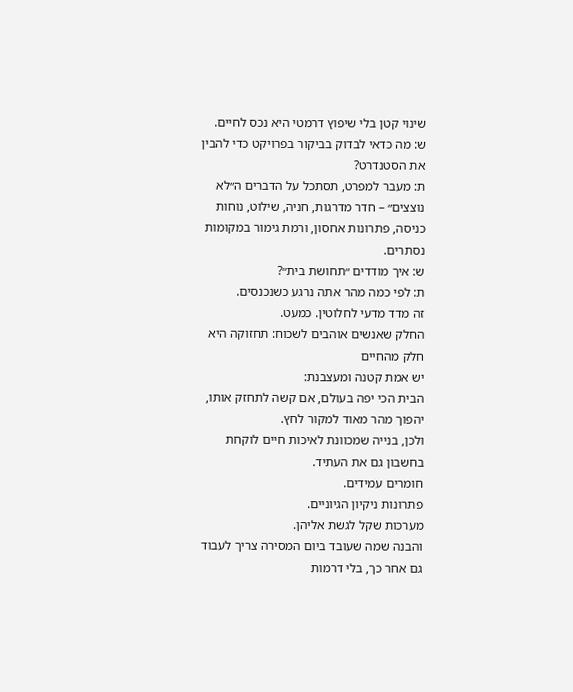שינוי קטן בלי שיפוץ דרמטי היא נכס לחיים.
ש: מה כדאי לבדוק בביקור בפרויקט כדי להבין את הסטנדרט?
ת: מעבר למפרט, תסתכל על הדברים ה״לא נוצצים״ – חדר מדרגות, חניה, שילוט, נוחות כניסה, פתרונות אחסון, ורמת גימור במקומות נסתרים.
ש: איך מודדים ״תחושת בית״?
ת: לפי כמה מהר אתה נרגע כשנכנסים.
זה מדד מדעי לחלוטין. כמעט.
החלק שאנשים אוהבים לשכוח: תחזוקה היא חלק מהחיים
יש אמת קטנה ומעצבנת:
הבית הכי יפה בעולם, אם קשה לתחזק אותו, יהפוך מהר מאוד למקור לחץ.
ולכן, בנייה שמכוונת לאיכות חיים לוקחת בחשבון גם את העתיד.
חומרים עמידים.
פתרונות ניקיון הגיוניים.
מערכות שקל לגשת אליהן.
והבנה שמה שעובד ביום המסירה צריך לעבוד גם אחר כך, בלי דרמות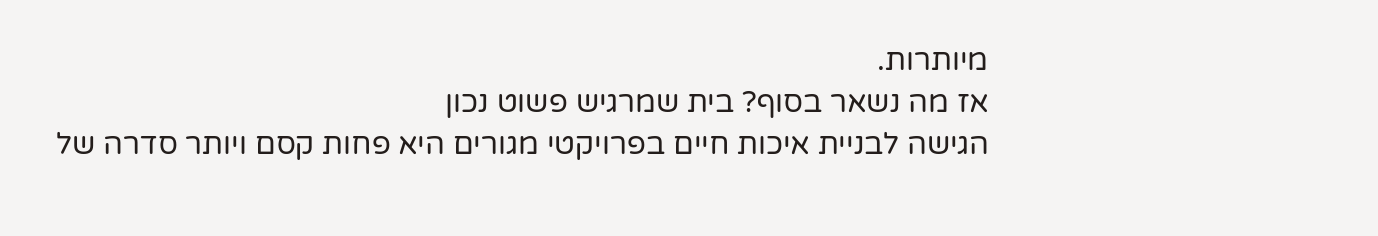מיותרות.
אז מה נשאר בסוף? בית שמרגיש פשוט נכון
הגישה לבניית איכות חיים בפרויקטי מגורים היא פחות קסם ויותר סדרה של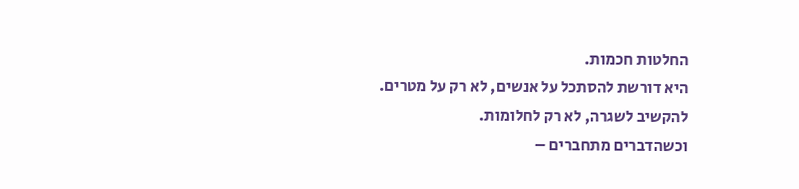החלטות חכמות.
היא דורשת להסתכל על אנשים, לא רק על מטרים.
להקשיב לשגרה, לא רק לחלומות.
וכשהדברים מתחברים –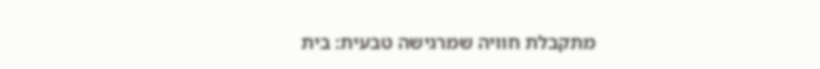מתקבלת חוויה שמרגישה טבעית: בית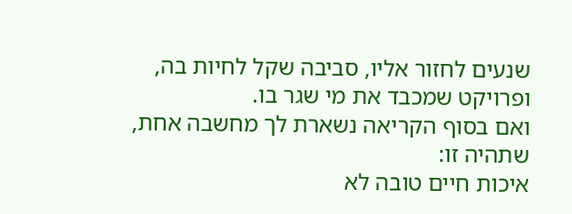שנעים לחזור אליו, סביבה שקל לחיות בה, ופרויקט שמכבד את מי שגר בו.
ואם בסוף הקריאה נשארת לך מחשבה אחת, שתהיה זו:
איכות חיים טובה לא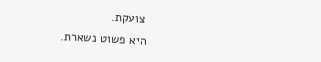צועקת.
היא פשוט נשארת.